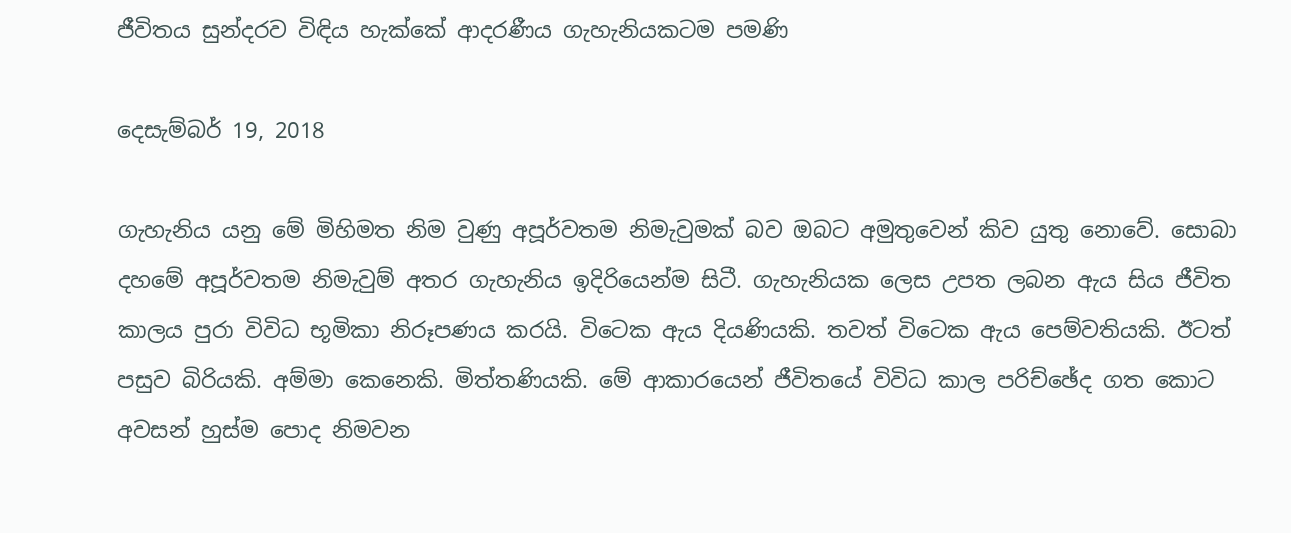ජීවිතය සුන්දරව විඳිය හැක්කේ ආදරණීය ගැහැනියකටම පමණි

දෙසැම්බර් 19, 2018

ගැහැනිය යනු මේ මිහිමත නිම වුණු අපූර්වතම නිමැවුමක් බව ඔබට අමුතුවෙන් කිව යුතු නොවේ. සොබා දහමේ අපූර්වතම නිමැවුම් අතර ගැහැනිය ඉදිරියෙන්ම සිටී. ගැහැනියක ලෙස උපත ලබන ඇය සිය ජීවිත කාලය පුරා විවිධ භූමිකා නිරූපණය කරයි. විටෙක ඇය දියණියකි. තවත් විටෙක ඇය පෙම්වතියකි. ඊටත් පසුව බිරියකි. අම්මා කෙනෙකි. මිත්තණියකි. මේ ආකාරයෙන් ජීවිතයේ විවිධ කාල පරිච්ඡේද ගත කොට අවසන් හුස්ම පොද නිමවන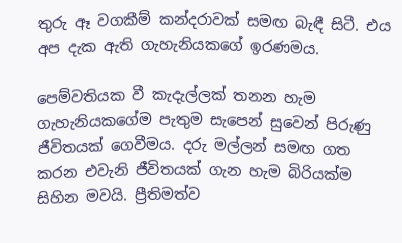තුරු ඈ වගකීම් කන්දරාවක් සමඟ බැඳී සිටී. එය අප දැක ඇති ගැහැනියකගේ ඉරණමය.

පෙම්වතියක වී කැදැල්ලක් තනන හැම ගැහැනියකගේම පැතුම සැපෙන් සුවෙන් පිරුණු ජීවිතයක් ගෙවීමය. දරු මල්ලන් සමඟ ගත කරන එවැනි ජීවිතයක් ගැන හැම බිරියක්ම සිහින මවයි. ප්‍රීතිමත්ව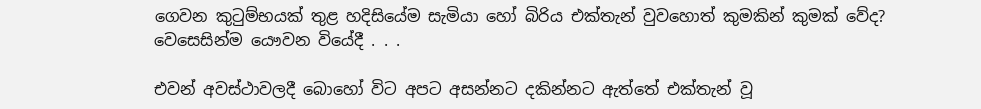ගෙවන කුටුම්භයක් තුළ හදිසියේම සැමියා හෝ බිරිය එක්තැන් වුවහොත් කුමකින් කුමක් වේද? වෙසෙසින්ම යෞවන වියේදී . . .

එවන් අවස්ථාවලදී බොහෝ විට අපට අසන්නට දකින්නට ඇත්තේ එක්තැන් වූ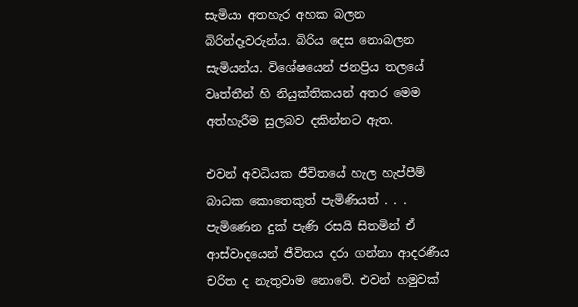සැමියා අතහැර අහක බලන බිරින්දෑවරුන්ය. බිරිය දෙස නොබලන සැමියන්ය. විශේෂයෙන් ජනප්‍රිය තලයේ වෘත්තීන් හි නියුක්තිකයන් අතර මෙම අත්හැරීම සුලබව දකින්නට ඇත.

එවන් අවධියක ජීවිතයේ හැල හැප්පීම් බාධක කොතෙකුත් පැමිණියත් . . . පැමිණෙන දුක් පැණි රසයි සිතමින් ඒ ආස්වාදයෙන් ජීවිතය දරා ගන්නා ආදරණීය චරිත ද නැතුවාම නොවේ. එවන් හමුවක්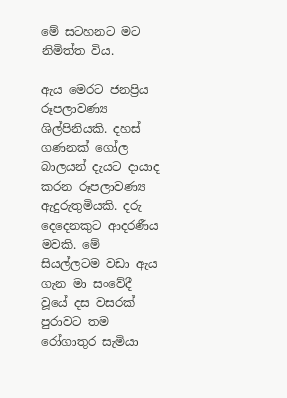මේ සටහනට මට නිමිත්ත විය.

ඇය මෙරට ජනප්‍රිය රූපලාවණ්‍ය ශිල්පිනියකි. දහස් ගණනක් ගෝල බාලයන් දැයට දායාද කරන රූපලාවණ්‍ය ඇදුරුතුමියකි. දරු දෙදෙනකුට ආදරණීය මවකි. මේ සියල්ලටම වඩා ඇය ගැන මා සංවේදී වූයේ දස වසරක් පුරාවට තම රෝගාතුර සැමියා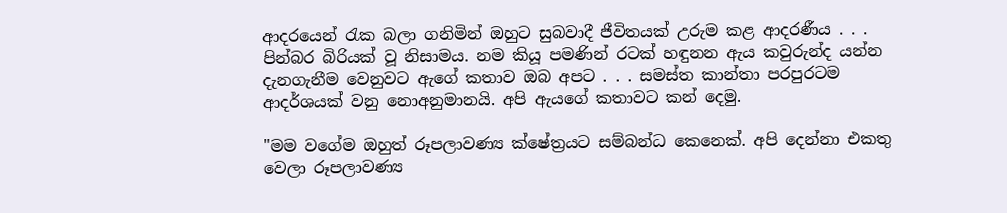ආදරයෙන් රැක බලා ගනිමින් ඔහුට සුබවාදී ජීවිතයක් උරුම කළ ආදරණීය . . . පින්බර බිරියක් වූ නිසාමය. නම කියූ පමණින් රටක් හඳුනන ඇය කවුරුන්ද යන්න දැනගැනීම වෙනුවට ඇගේ කතාව ඔබ අපට . . . සමස්ත කාන්තා පරපුරටම ආදර්ශයක් වනු නොඅනුමානයි. අපි ඇයගේ කතාවට කන් දෙමු.

"මම වගේම ඔහුත් රූපලාවණ්‍ය ක්ෂේත්‍රයට සම්බන්ධ කෙනෙක්. අපි දෙන්නා එකතු වෙලා රූපලාවණ්‍ය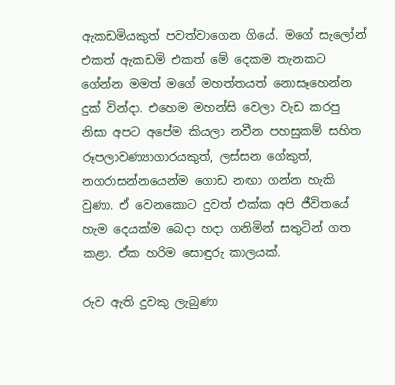ඇකඩමියකුත් පවත්වාගෙන ගියේ. මගේ සැලෝන් එකත් ඇකඩමි එකත් මේ දෙකම තැනකට ගේන්න මමත් මගේ මහත්තයත් නොසෑහෙන්න දුක් වින්දා. එහෙම මහන්සි වෙලා වැඩ කරපු නිසා අපට අපේම කියලා නවීන පහසුකම් සහිත රූපලාවණ්‍යාගාරයකුත්, ලස්සන ගේකුත්, නගරාසන්නයෙන්ම ගොඩ නඟා ගන්න හැකි වුණා. ඒ වෙනකොට දුවත් එක්ක අපි ජීවිතයේ හැම දෙයක්ම බෙදා හදා ගනිමින් සතුටින් ගත කළා. ඒක හරිම සොඳුරු කාලයක්.

රුව ඇති දුවකු ලැබුණා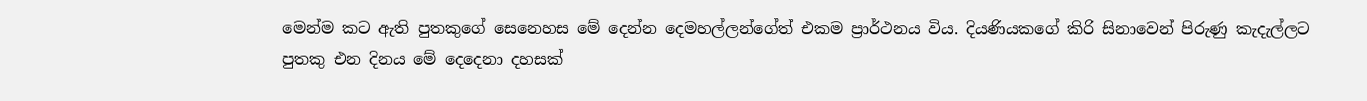මෙන්ම කට ඇති පුතකුගේ සෙනෙහස මේ දෙන්න දෙමහල්ලන්ගේත් එකම ප්‍රාර්ථනය විය. දියණියකගේ කිරි සිනාවෙන් පිරුණු කැදැල්ලට පුතකු එන දිනය මේ දෙදෙනා දහසක්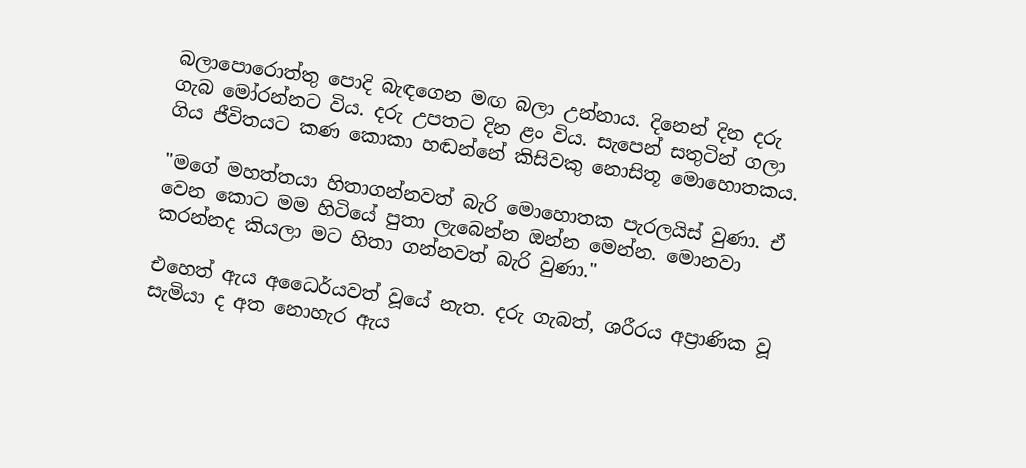බලාපොරොත්තු පොදි බැඳගෙන මඟ බලා උන්නාය. දිනෙන් දින දරු ගැබ මෝරන්නට විය. දරු උපතට දින ළං විය. සැපෙන් සතුටින් ගලා ගිය ජීවිතයට කණ කොකා හඬන්නේ කිසිවකු නොසිතූ මොහොතකය.

"මගේ මහත්තයා හිතාගන්නවත් බැරි මොහොතක පැරලයිස් වුණා. ඒ වෙන කොට මම හිටියේ පුතා ලැබෙන්න ඔන්න මෙන්න. මොනවා කරන්නද කියලා මට හිතා ගන්නවත් බැරි වුණා."

එහෙත් ඇය අධෛර්යවත් වූයේ නැත. දරු ගැබත්, ශරීරය අප්‍රාණික වූ සැමියා ද අත නොහැර ඇය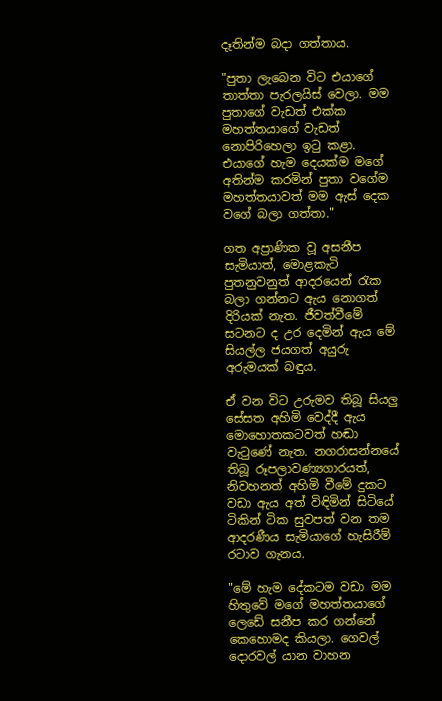දෑතින්ම බදා ගත්තාය.

"පුතා ලැබෙන විට එයාගේ තාත්තා පැරලයිස් වෙලා. මම පුතාගේ වැඩත් එක්ක මහත්තයාගේ වැඩත් නොපිරිහෙලා ඉටු කළා. එයාගේ හැම දෙයක්ම මගේ අතින්ම කරමින් පුතා වගේම මහත්තයාවත් මම ඇස් දෙක වගේ බලා ගත්තා."

ගත අප්‍රාණික වූ අසනීප සැමියාත්, මොළකැටි පුතනුවනුත් ආදරයෙන් රැක බලා ගන්නට ඇය නොගත් දිරියක් නැත. ජීවත්වීමේ සටනට ද උර දෙමින් ඇය මේ සියල්ල ජයගත් අයුරු අරුමයක් බඳුය.

ඒ වන විට උරුමව තිබූ සියලු සේසත අහිමි වෙද්දී ඇය මොහොතකටවත් හඬා වැටුණේ නැත. නගරාසන්නයේ තිබූ රූපලාවණ්‍යගාරයත්, නිවහනත් අහිමි වීමේ දුකට වඩා ඇය අත් විඳිමින් සිටියේ ටිකින් ටික සුවපත් වන තම ආදරණීය සැමියාගේ හැසිරීම් රටාව ගැනය.

"මේ හැම දේකටම වඩා මම හිතුවේ මගේ මහත්තයාගේ ලෙඩේ සනීප කර ගන්නේ කෙහොමද කියලා. ගෙවල් දොරවල් යාන වාහන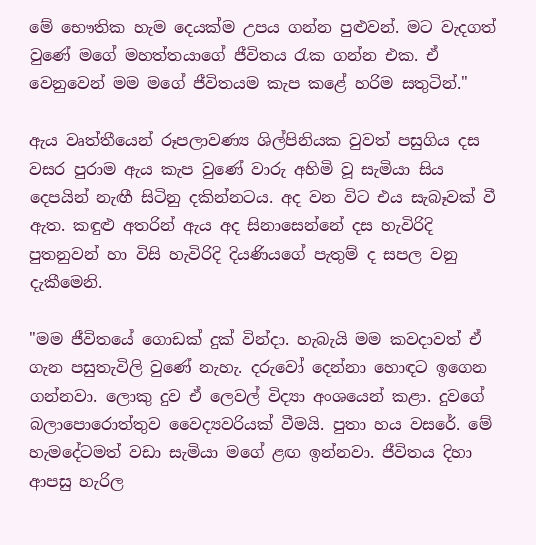මේ භෞතික හැම දෙයක්ම උපය ගන්න පුළුවන්. මට වැදගත් වුණේ මගේ මහත්තයාගේ ජීවිතය රැක ගන්න එක. ඒ වෙනුවෙන් මම මගේ ජීවිතයම කැප කළේ හරිම සතුටින්."

ඇය වෘත්තීයෙන් රූපලාවණ්‍ය ශිල්පිනියක වුවත් පසුගිය දස වසර පුරාම ඇය කැප වුණේ වාරු අහිමි වූ සැමියා සිය දෙපයින් නැඟී සිටිනු දකින්නටය. අද වන විට එය සැබෑවක් වී ඇත. කඳුළු අතරින් ඇය අද සිනාසෙන්නේ දස හැවිරිදි පුතනුවන් හා විසි හැවිරිදි දියණියගේ පැතුම් ද සපල වනු දැකීමෙනි.

"මම ජීවිතයේ ගොඩක් දුක් වින්දා. හැබැයි මම කවදාවත් ඒ ගැන පසුතැවිලි වුණේ නැහැ. දරුවෝ දෙන්නා හොඳට ඉගෙන ගන්නවා. ලොකු දුව ඒ ලෙවල් විද්‍යා අංශයෙන් කළා. දුවගේ බලාපොරොත්තුව වෛද්‍යවරියක් වීමයි. පුතා හය වසරේ. මේ හැමදේටමත් වඩා සැමියා මගේ ළඟ ඉන්නවා. ජීවිතය දිහා ආපසු හැරිල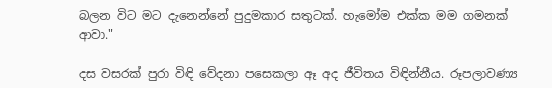බලන විට මට දැනෙන්නේ පුදුමකාර සතුටක්. හැමෝම එක්ක මම ගමනක් ආවා."

දස වසරක් පුරා විඳි වේදනා පසෙකලා ඈ අද ජීවිතය විඳින්නීය. රූපලාවණ්‍ය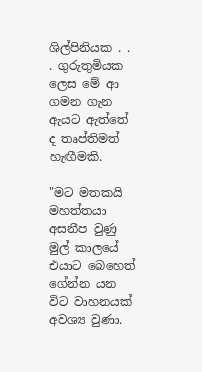ශිල්පිනියක . . . ගුරුතුමියක ලෙස මේ ආ ගමන ගැන ඇයට ඇත්තේ ද තෘප්තිමත් හැඟීමකි.

"මට මතකයි මහත්තයා අසනීප වුණු මුල් කාලයේ එයාට බෙහෙත් ගේන්න යන විට වාහනයක් අවශ්‍ය වුණා.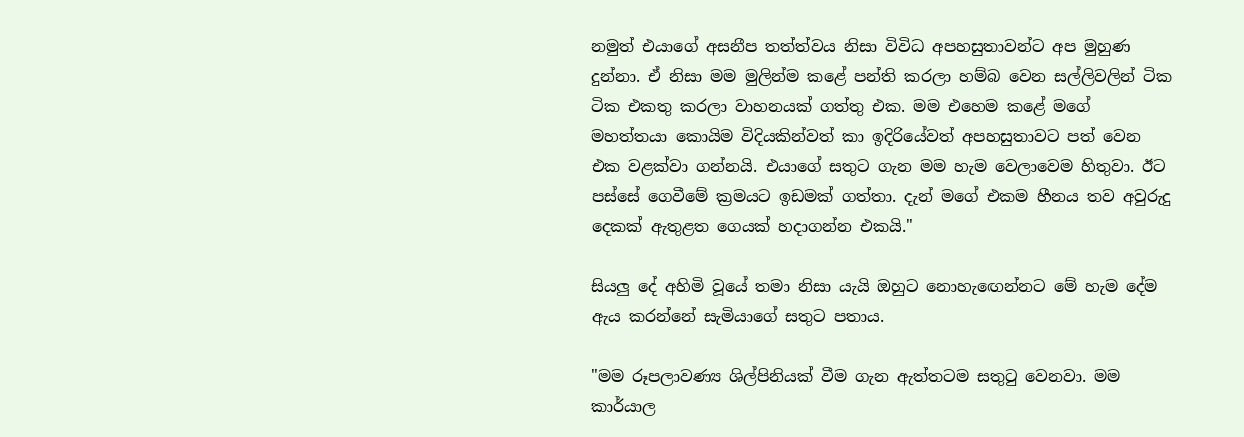නමුත් එයාගේ අසනීප තත්ත්වය නිසා විවිධ අපහසුතාවන්ට අප මුහුණ දුන්නා. ඒ නිසා මම මුලින්ම කළේ පන්ති කරලා හම්බ වෙන සල්ලිවලින් ටික ටික එකතු කරලා වාහනයක් ගත්තු එක. මම එහෙම කළේ මගේ මහත්තයා කොයිම විදියකින්වත් කා ඉදිරියේවත් අපහසුතාවට පත් වෙන එක වළක්වා ගන්නයි. එයාගේ සතුට ගැන මම හැම වෙලාවෙම හිතුවා. ඊට පස්සේ ගෙවීමේ ක්‍රමයට ඉඩමක් ගත්තා. දැන් මගේ එකම හීනය තව අවුරුදු දෙකක් ඇතුළත ගෙයක් හදාගන්න එකයි."

සියලු දේ අහිමි වූයේ තමා නිසා යැයි ඔහුට නොහැඟෙන්නට මේ හැම දේම ඇය කරන්නේ සැමියාගේ සතුට පතාය.

"මම රූපලාවණ්‍ය ශිල්පිනියක් වීම ගැන ඇත්තටම සතුටු වෙනවා. මම කාර්යාල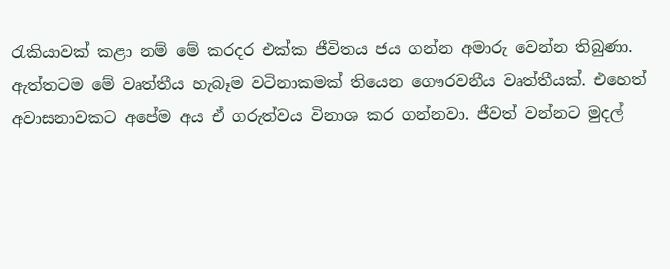රැකියාවක් කළා නම් මේ කරදර එක්ක ජීවිතය ජය ගන්න අමාරු වෙන්න තිබුණා. ඇත්තටම මේ වෘත්තීය හැබෑම වටිනාකමක් තියෙන ගෞරවනීය වෘත්තීයක්. එහෙත් අවාසනාවකට අපේම අය ඒ ගරුත්වය විනාශ කර ගන්නවා. ජීවත් වන්නට මුදල්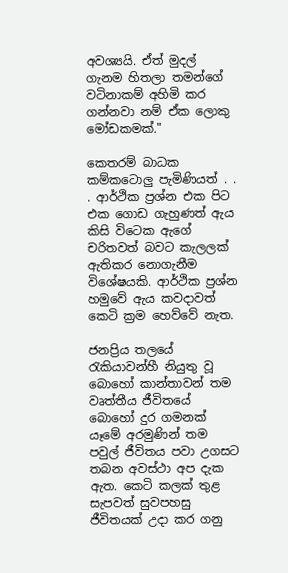අවශ්‍යයි. ඒත් මුදල් ගැනම හිතලා තමන්ගේ වටිනාකම් අහිමි කර ගන්නවා නම් ඒක ලොකු මෝඩකමක්."

කෙතරම් බාධක කම්කටොලු පැමිණියත් . . . ආර්ථික ප්‍රශ්න එක පිට එක ගොඩ ගැහුණත් ඇය කිසි විටෙක ඇගේ චරිතවත් බවට කැලලක් ඇතිකර නොගැනීම විශේෂයකි. ආර්ථික ප්‍රශ්න හමුවේ ඇය කවදාවත් කෙටි ක්‍රම හෙව්වේ නැත.

ජනප්‍රිය තලයේ රැකියාවන්හී නියුතු වූ බොහෝ කාන්තාවන් තම වෘත්තීය ජීවිතයේ බොහෝ දුර ගමනක් යෑමේ අරමුණින් තම පවුල් ජීවිතය පවා උගසට තබන අවස්ථා අප දැක ඇත. කෙටි කලක් තුළ සැපවත් සුවපහසු ජීවිතයක් උදා කර ගනු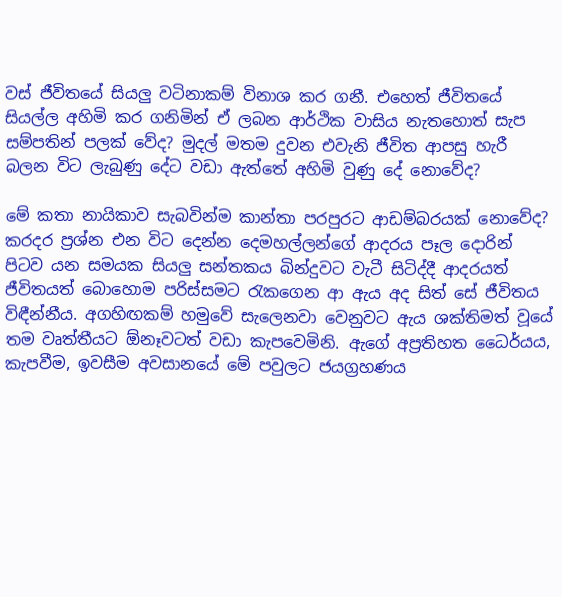වස් ජීවිතයේ සියලු වටිනාකම් විනාශ කර ගනී. එහෙත් ජීවිතයේ සියල්ල අහිමි කර ගනිමින් ඒ ලබන ආර්ථික වාසිය නැතහොත් සැප සම්පතින් පලක් වේද? මුදල් මතම දුවන එවැනි ජීවිත ආපසු හැරී බලන විට ලැබුණු දේට වඩා ඇත්තේ අහිමි වුණු දේ නොවේද?

මේ කතා නායිකාව සැබවින්ම කාන්තා පරපුරට ආඩම්බරයක් නොවේද? කරදර ප්‍රශ්න එන විට දෙන්න දෙමහල්ලන්ගේ ආදරය පෑල දොරින් පිටව යන සමයක සියලු සන්තකය බින්දුවට වැටී සිටිද්දී ආදරයත් ජීවිතයත් බොහොම පරිස්සමට රැකගෙන ආ ඇය අද සිත් සේ ජීවිතය විඳීන්නීය. අගහිඟකම් හමුවේ සැලෙනවා වෙනුවට ඇය ශක්තිමත් වූයේ තම වෘත්තීයට ඕනෑවටත් වඩා කැපවෙමිනි. ඇගේ අප්‍රතිහත ධෛර්යය, කැපවීම, ඉවසීම අවසානයේ මේ පවුලට ජයග්‍රහණය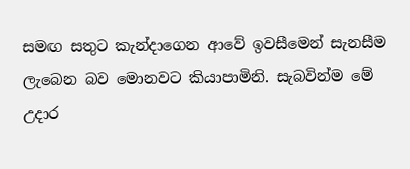සමඟ සතුට කැන්දාගෙන ආවේ ඉවසීමෙන් සැනසීම ලැබෙන බව මොනවට කියාපාමිනි. සැබවින්ම මේ උදාර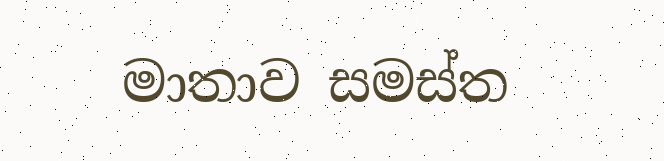මාතාව සමස්ත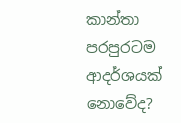කාන්තා පරපුරටම ආදර්ශයක් නොවේද?